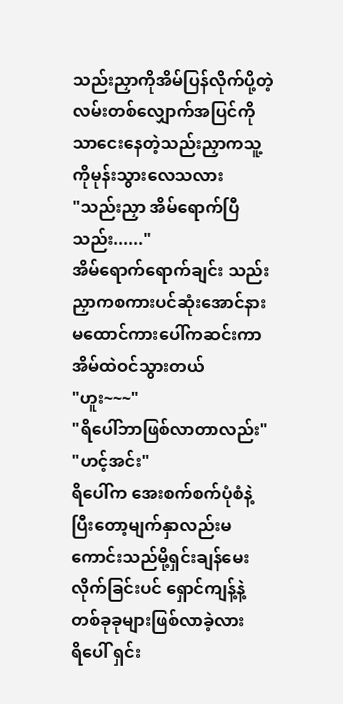သည်းညှာကိုအိမ်ပြန်လိုက်ပို့တဲ့လမ်းတစ်လျှောက်အပြင်ကိုသာငေးနေတဲ့သည်းညှာကသူ့ကိုမုန်းသွားလေသလား
"သည်းညှာ အိမ်ရောက်ပြီ သည်း......"
အိမ်ရောက်ရောက်ချင်း သည်းညှာကစကားပင်ဆုံးအောင်နားမထောင်ကားပေါ်ကဆင်းကာအိမ်ထဲဝင်သွားတယ်
"ဟူး~~~"
"ရိပေါ်ဘာဖြစ်လာတာလည်း"
"ဟင့်အင်း"
ရိပေါ်က အေးစက်စက်ပုံစံနဲ့ပြီးတော့မျက်နှာလည်းမကောင်းသည်မို့ရှင်းချန်မေးလိုက်ခြင်းပင် ရှောင်ကျန့်နဲ့တစ်ခုခုများဖြစ်လာခဲ့လား
ရိပေါ် ရှင်း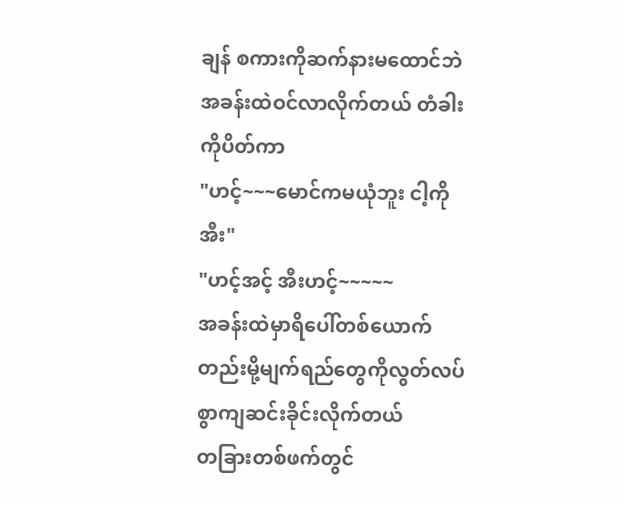ချန် စကားကိုဆက်နားမထောင်ဘဲ အခန်းထဲဝင်လာလိုက်တယ် တံခါးကိုပိတ်ကာ
"ဟင့်~~~မောင်ကမယုံဘူး ငါ့ကို အီး"
"ဟင့်အင့် အီးဟင့်~~~~~
အခန်းထဲမှာရိပေါ်တစ်ယောက်တည်းမို့မျက်ရည်တွေကိုလွတ်လပ်စွာကျဆင်းခိုင်းလိုက်တယ်
တခြားတစ်ဖက်တွင်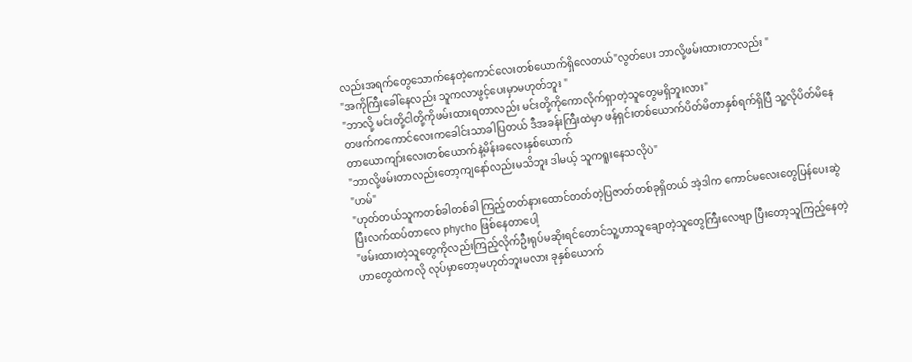လည်းအရက်တွေသောက်နေတဲ့ကောင်လေးတစ်ယောက်ရှိလေတယ်"လွတ်ပေး ဘာလို့ဖမ်းထားတာလည်း "
"အကိုကြီးခေါ်နေလည်း သူကလာဖွင့်ပေးမှာမဟုတ်ဘူး "
"ဘာလို့ မင်းတို့ငါတို့ကိုဖမ်းထားရတာလည်း မင်းတို့ကိုကောလိုက်ရှာတဲ့သူတွေမရှိဘူးလား"
တဖက်ကကောင်လေးကခေါင်းသာခါပြတယ် ဒီအခန်းကြီးထဲမှာ ဖန်ရှင်းတစ်ယောက်ပိတ်မိတာနှစ်ရက်ရှိပြီ သူ့လိုပိတ်မိနေတာယောကျာ်းလေးတစ်ယောက်နဲ့မိန်းခလေးနှစ်ယောက်
"ဘာလို့ဖမ်းတာလည်းတော့ကျနော်လည်းမသိဘူး ဒါမယ့် သူကရူးနေသလိုပဲ"
"ဟမ်"
"ဟုတ်တယ်သူကတစ်ခါတစ်ခါ ကြည့်တတ်နားထောင်တတ်တဲ့ပြဇာတ်တစ်ခုရှိတယ် အဲ့ဒါက ကောင်မလေးတွေပြန်ပေးဆွဲပြီးလက်ထပ်တာလေ phycho ဖြစ်နေတာပေါ့
"ဖမ်းထားတဲ့သူတွေကိုလည်းကြည့်လိုက်ဦးရုပ်မဆိုးရင်တောင်သူ့ဟာသူချောတဲ့သူတွေကြီးလေဗျာ ပြီးတော့သူကြည့်နေတဲ့ဟာတွေထဲကလို လုပ်မှာတော့မဟုတ်ဘူးမလား ခုနှစ်ယောက်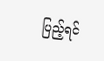ပြည့်ရင်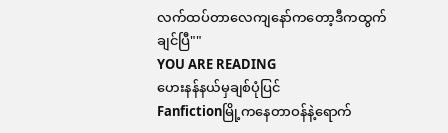လက်ထပ်တာလေကျနော်ကတော့ဒီကထွက်ချင်ပြီ""
YOU ARE READING
ဟေးနန်နယ်မှချစ်ပုံပြင်
Fanfictionမြို့ကနေတာဝန်နဲ့ရောက်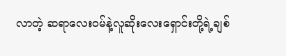လာတဲ့ ဆရာလေးဝမ်နဲ့လူဆိုးလေးရှောင်းတို့ရဲ့ချစ်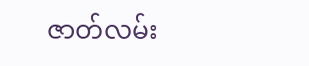ဇာတ်လမ်း